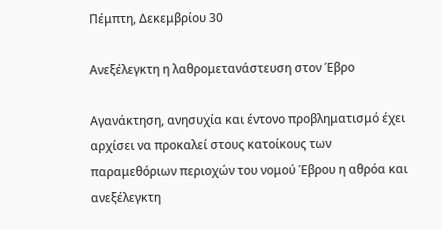Πέμπτη, Δεκεμβρίου 30

Ανεξέλεγκτη η λαθρομετανάστευση στον Έβρο

Αγανάκτηση, ανησυχία και έντονο προβληματισμό έχει αρχίσει να προκαλεί στους κατοίκους των παραμεθόριων περιοχών του νομού Έβρου η αθρόα και ανεξέλεγκτη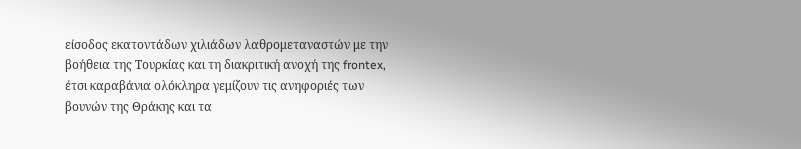είσοδος εκατοντάδων χιλιάδων λαθρομεταναστών με την βοήθεια της Τουρκίας και τη διακριτική ανοχή της frontex, έτσι καραβάνια ολόκληρα γεμίζουν τις ανηφοριές των βουνών της Θράκης και τα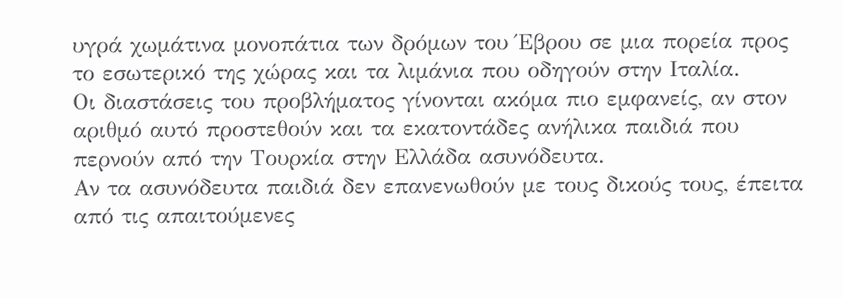υγρά χωμάτινα μονοπάτια των δρόμων του Έβρου σε μια πορεία προς το εσωτερικό της χώρας και τα λιμάνια που οδηγούν στην Ιταλία.
Οι διαστάσεις του προβλήματος γίνονται ακόμα πιο εμφανείς, αν στον αριθμό αυτό προστεθούν και τα εκατοντάδες ανήλικα παιδιά που περνούν από την Τουρκία στην Ελλάδα ασυνόδευτα.
Αν τα ασυνόδευτα παιδιά δεν επανενωθούν με τους δικούς τους, έπειτα από τις απαιτούμενες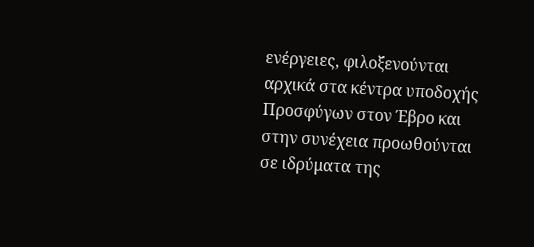ενέργειες, φιλοξενούνται αρχικά στα κέντρα υποδοχής Προσφύγων στον Έβρο και στην συνέχεια προωθούνται σε ιδρύματα της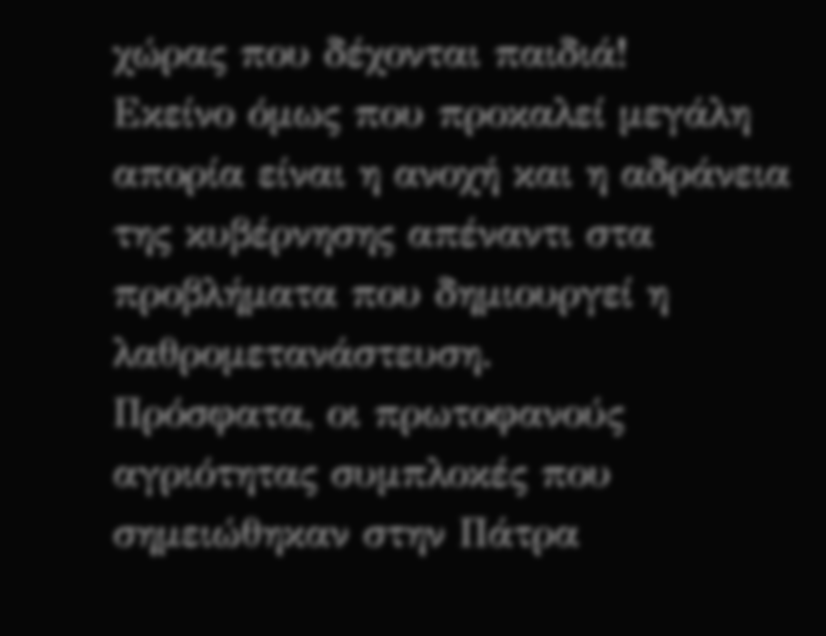χώρας που δέχονται παιδιά!
Εκείνο όμως που προκαλεί μεγάλη απορία είναι η ανοχή και η αδράνεια της κυβέρνησης απέναντι στα προβλήματα που δημιουργεί η λαθρομετανάστευση.
Πρόσφατα, οι πρωτοφανούς αγριότητας συμπλοκές που σημειώθηκαν στην Πάτρα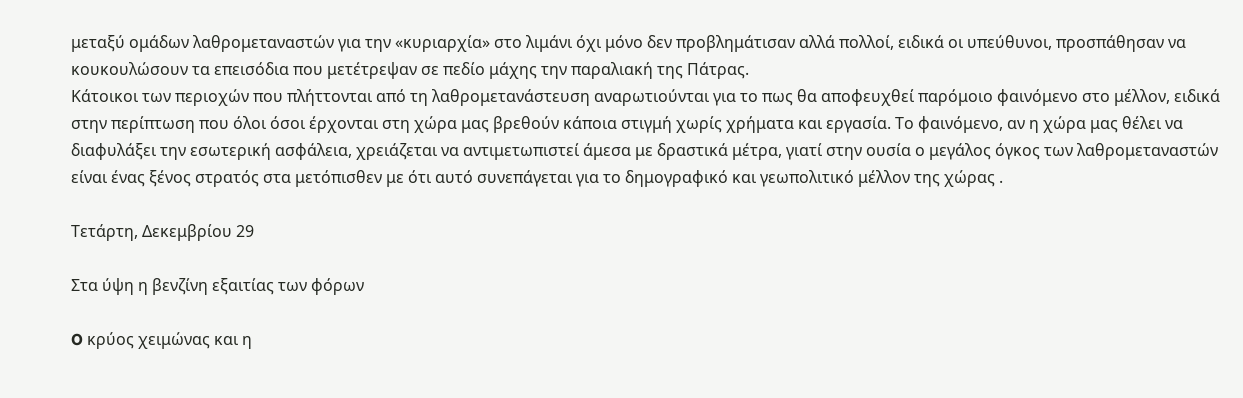μεταξύ ομάδων λαθρομεταναστών για την «κυριαρχία» στο λιμάνι όχι μόνο δεν προβλημάτισαν αλλά πολλοί, ειδικά οι υπεύθυνοι, προσπάθησαν να κουκουλώσουν τα επεισόδια που μετέτρεψαν σε πεδίο μάχης την παραλιακή της Πάτρας.
Κάτοικοι των περιοχών που πλήττονται από τη λαθρομετανάστευση αναρωτιούνται για το πως θα αποφευχθεί παρόμοιο φαινόμενο στο μέλλον, ειδικά στην περίπτωση που όλοι όσοι έρχονται στη χώρα μας βρεθούν κάποια στιγμή χωρίς χρήματα και εργασία. Το φαινόμενο, αν η χώρα μας θέλει να διαφυλάξει την εσωτερική ασφάλεια, χρειάζεται να αντιμετωπιστεί άμεσα με δραστικά μέτρα, γιατί στην ουσία ο μεγάλος όγκος των λαθρομεταναστών είναι ένας ξένος στρατός στα μετόπισθεν με ότι αυτό συνεπάγεται για το δημογραφικό και γεωπολιτικό μέλλον της χώρας .

Τετάρτη, Δεκεμβρίου 29

Στα ύψη η βενζίνη εξαιτίας των φόρων

O κρύος χειμώνας και η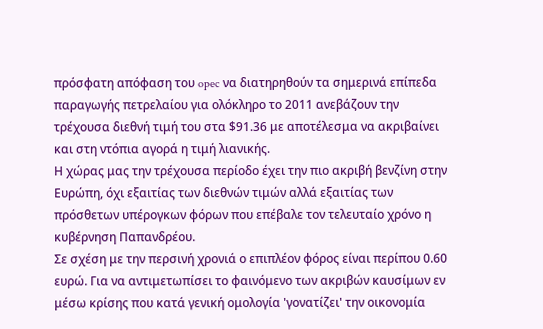πρόσφατη απόφαση του opec να διατηρηθούν τα σημερινά επίπεδα παραγωγής πετρελαίου για ολόκληρο το 2011 ανεβάζουν την τρέχουσα διεθνή τιμή του στα $91.36 με αποτέλεσμα να ακριβαίνει και στη ντόπια αγορά η τιμή λιανικής.
Η χώρας μας την τρέχουσα περίοδο έχει την πιο ακριβή βενζίνη στην Ευρώπη, όχι εξαιτίας των διεθνών τιμών αλλά εξαιτίας των πρόσθετων υπέρογκων φόρων που επέβαλε τον τελευταίο χρόνο η κυβέρνηση Παπανδρέου.
Σε σχέση με την περσινή χρονιά ο επιπλέον φόρος είναι περίπου 0.60 ευρώ. Για να αντιμετωπίσει το φαινόμενο των ακριβών καυσίμων εν μέσω κρίσης που κατά γενική ομολογία 'γονατίζει' την οικονομία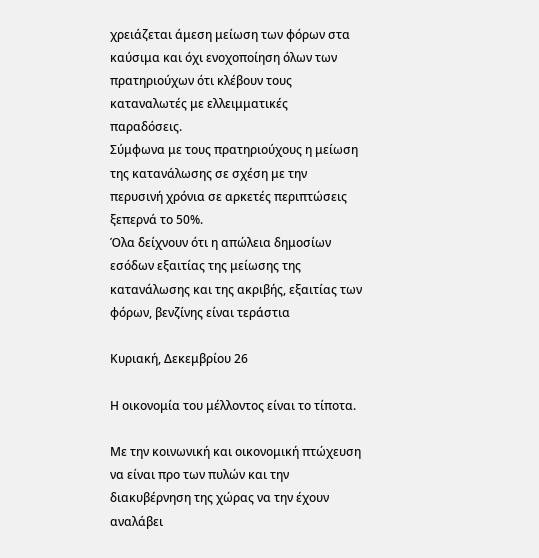χρειάζεται άμεση μείωση των φόρων στα καύσιμα και όχι ενοχοποίηση όλων των πρατηριούχων ότι κλέβουν τους καταναλωτές με ελλειμματικές παραδόσεις.
Σύμφωνα με τους πρατηριούχους η μείωση της κατανάλωσης σε σχέση με την περυσινή χρόνια σε αρκετές περιπτώσεις ξεπερνά το 50%.
Όλα δείχνουν ότι η απώλεια δημοσίων εσόδων εξαιτίας της μείωσης της κατανάλωσης και της ακριβής, εξαιτίας των φόρων, βενζίνης είναι τεράστια

Κυριακή, Δεκεμβρίου 26

Η οικονομία του μέλλοντος είναι το τίποτα.

Με την κοινωνική και οικονομική πτώχευση να είναι προ των πυλών και την διακυβέρνηση της χώρας να την έχουν αναλάβει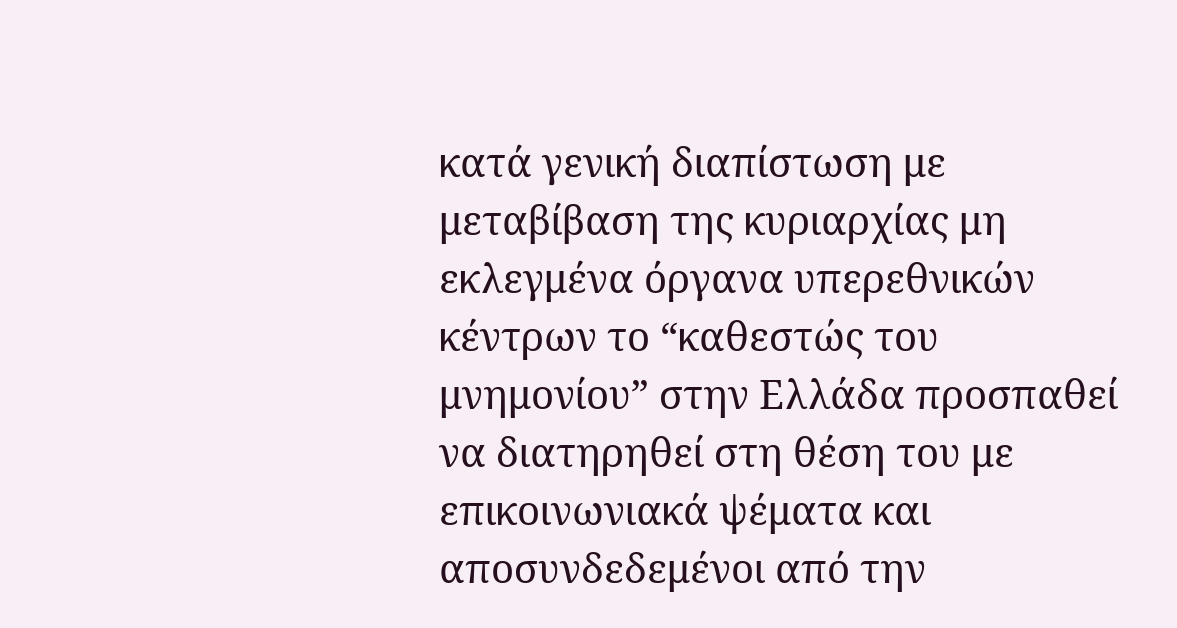κατά γενική διαπίστωση με μεταβίβαση της κυριαρχίας μη εκλεγμένα όργανα υπερεθνικών κέντρων το “καθεστώς του μνημονίου” στην Ελλάδα προσπαθεί να διατηρηθεί στη θέση του με επικοινωνιακά ψέματα και αποσυνδεδεμένοι από την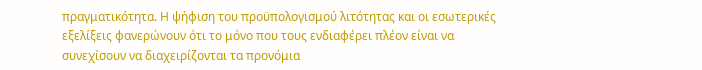πραγματικότητα. Η ψήφιση του προϋπολογισμού λιτότητας και oι εσωτερικές εξελίξεις φανερώνουν ότι το μόνο που τους ενδιαφέρει πλέον είναι να συνεχίσουν να διαχειρίζονται τα προνόμια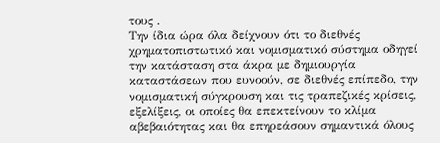τους .
Την ίδια ώρα όλα δείχνουν ότι το διεθνές χρηματοπιστωτικό και νομισματικό σύστημα οδηγεί την κατάσταση στα άκρα με δημιουργία καταστάσεων που ευνοούν, σε διεθνές επίπεδο, την νομισματική σύγκρουση και τις τραπεζικές κρίσεις, εξελίξεις, οι οποίες θα επεκτείνουν το κλίμα αβεβαιότητας και θα επηρεάσουν σημαντικά όλους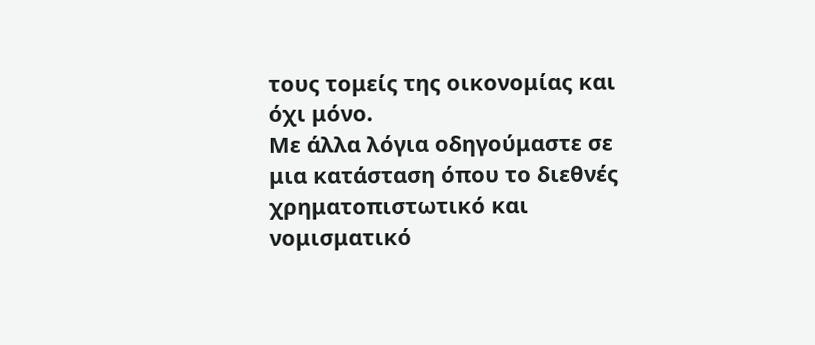τους τομείς της οικονομίας και όχι μόνο.
Mε άλλα λόγια οδηγούμαστε σε μια κατάσταση όπου το διεθνές χρηματοπιστωτικό και νομισματικό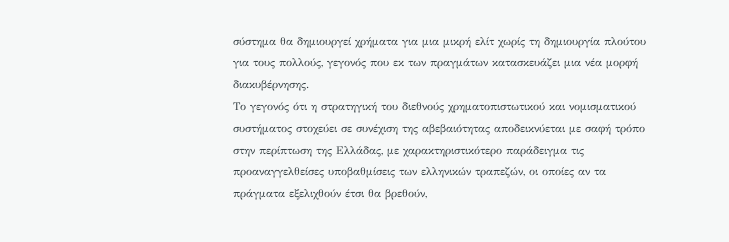σύστημα θα δημιουργεί χρήματα για μια μικρή ελίτ χωρίς τη δημιουργία πλούτου για τους πολλούς, γεγονός που εκ των πραγμάτων κατασκευάζει μια νέα μορφή διακυβέρνησης.
Το γεγονός ότι η στρατηγική του διεθνούς χρηματοπιστωτικού και νομισματικού συστήματος στοχεύει σε συνέχιση της αβεβαιότητας αποδεικνύεται με σαφή τρόπο στην περίπτωση της Ελλάδας, με χαρακτηριστικότερο παράδειγμα τις προαναγγελθείσες υποβαθμίσεις των ελληνικών τραπεζών, οι οποίες αν τα πράγματα εξελιχθούν έτσι θα βρεθούν,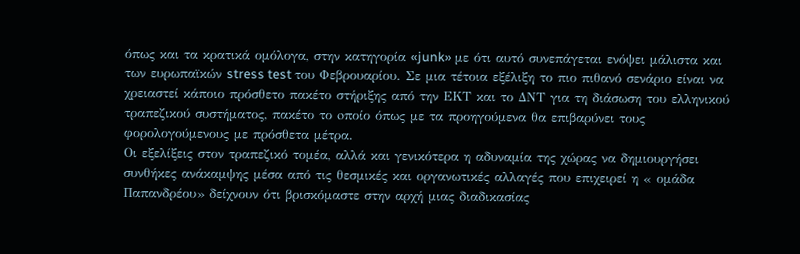όπως και τα κρατικά ομόλογα, στην κατηγορία «junk» με ότι αυτό συνεπάγεται ενόψει μάλιστα και των ευρωπαϊκών stress test του Φεβρουαρίου. Σε μια τέτοια εξέλιξη το πιο πιθανό σενάριο είναι να χρειαστεί κάποιο πρόσθετο πακέτο στήριξης από την ΕΚΤ και το ΔΝΤ για τη διάσωση του ελληνικού τραπεζικού συστήματος, πακέτο το oποίο όπως με τα προηγούμενα θα επιβαρύνει τους φορολογούμενους με πρόσθετα μέτρα.
Οι εξελίξεις στον τραπεζικό τομέα, αλλά και γενικότερα η αδυναμία της χώρας να δημιουργήσει συνθήκες ανάκαμψης μέσα από τις θεσμικές και οργανωτικές αλλαγές που επιχειρεί η « ομάδα Παπανδρέου» δείχνουν ότι βρισκόμαστε στην αρχή μιας διαδικασίας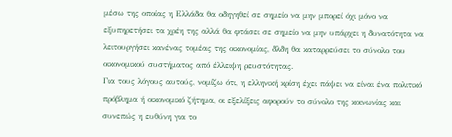μέσω της οποίας η Ελλάδα θα οδηγηθεί σε σημείο να μην μπορεί όχι μόνο να εξυπηρετήσει τα χρέη της αλλά θα φτάσει σε σημείο να μην υπάρχει η δυνατότητα να λειτουργήσει κανένας τομέας της οικονομίας, δλδη θα καταρρεύσει το σύνολο του οικονομικού συστήματος από έλλειψη ρευστότητας.
Για τους λόγους αυτούς, νομίζω ότι, η ελληνική κρίση έχει πάψει να είναι ένα πολιτικό πρόβλημα ή οικονομικό ζήτημα, οι εξελίξεις αφορούν το σύνολο της κοινωνίας και συνεπώς η ευθύνη για το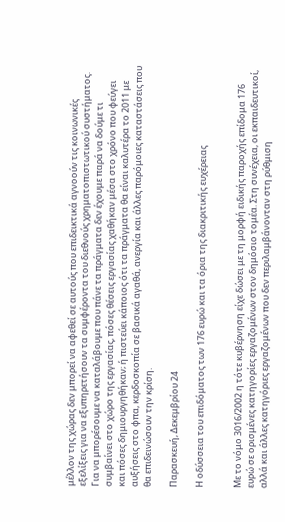μέλλον της χώρας δεν μπορεί να αφεθεί σε αυτούς που επιδεικτικά αγνοούν τις κοινωνικές εξελίξεις για να εξυπηρετήσουν τα συμφέροντα του διεθνούς χρηματοπιστωτικού συστήματος.
Για να μπορέσουμε να καταλάβουμε που πάνε τα πράγματα δεν έχουμε παρά να δούμε τι συμβαίνει στο χώρο της εργασίας, πόσες θέσεις εργασίας χαθήκαν μέσα στο χρόνο που φεύγει και πόσες δημιουργηθήκαν; ή πιστεύει κάποιος ότι τα πράγματα θα είναι καλυτέρα το 2011 με αυξήσεις στο φπα, κερδοσκοπία σε βασικά αγαθά, ανεργία και άλλες παρόμοιες καταστάσεις που θα επιδεινώσουν την κρίση.

Παρασκευή, Δεκεμβρίου 24

Η οδύσσεια του επιδόματος των 176 ευρώ και τα όρια της διακριτικής ευχέρειας


Με το νόμο 3016/2002 η τότε κυβέρνηση είχε δώσει με τη μορφή ειδικής παροχής επίδομα 176 ευρώ σε ορισμένες κατηγορίες εργαζομένων στον δημόσιο τομέα. Στη συνέχεια, οι εκπαιδευτικοί, αλλά και άλλες κατηγόριες εργαζομένων που δεν περιλαμβάνονταν στη ρύθμιση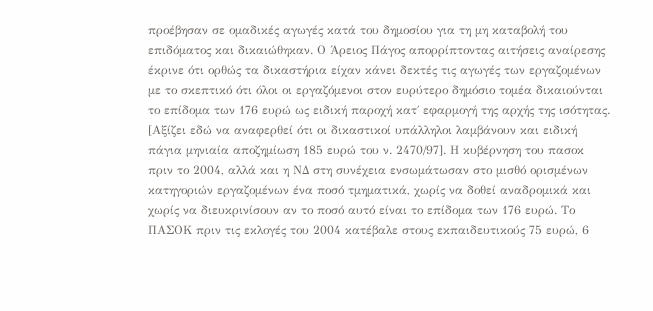προέβησαν σε ομαδικές αγωγές κατά του δημοσίου για τη μη καταβολή του επιδόματος και δικαιώθηκαν. Ο Άρειος Πάγος απορρίπτοντας αιτήσεις αναίρεσης έκρινε ότι ορθώς τα δικαστήρια είχαν κάνει δεκτές τις αγωγές των εργαζομένων με το σκεπτικό ότι όλοι οι εργαζόμενοι στον ευρύτερο δημόσιο τομέα δικαιούνται το επίδομα των 176 ευρώ ως ειδική παροχή κατ΄ εφαρμογή της αρχής της ισότητας. [Αξίζει εδώ να αναφερθεί ότι οι δικαστικοί υπάλληλοι λαμβάνουν και ειδική πάγια μηνιαία αποζημίωση 185 ευρώ του ν. 2470/97]. Η κυβέρνηση του πασοκ πριν το 2004, αλλά και η ΝΔ στη συνέχεια ενσωμάτωσαν στο μισθό ορισμένων κατηγοριών εργαζομένων ένα ποσό τμηματικά, χωρίς να δοθεί αναδρομικά και χωρίς να διευκρινίσουν αν το ποσό αυτό είναι το επίδομα των 176 ευρώ. Το ΠΑΣΟΚ πριν τις εκλογές του 2004 κατέβαλε στους εκπαιδευτικούς 75 ευρώ, 6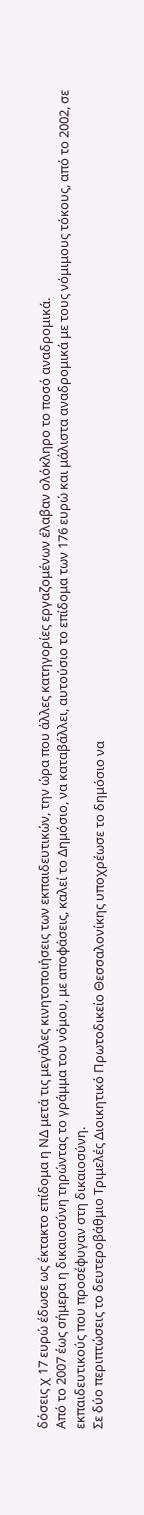δόσεις χ 17 ευρώ έδωσε ως έκτακτο επίδομα η ΝΔ μετά τις μεγάλες κινητοποιήσεις των εκπαιδευτικών, την ώρα που άλλες κατηγορίες εργαζομένων έλαβαν ολόκληρο το ποσό αναδρομικά.
Από το 2007 έως σήμερα η δικαιοσύνη τηρώντας το γράμμα του νόμου, με αποφάσεις, καλεί το Δημόσιο, να καταβάλλει, αυτούσιο το επίδομα των 176 ευρώ και μάλιστα αναδρομικά με τους νόμιμους τόκους, από το 2002, σε εκπαιδευτικούς που προσέφυγαν στη δικαιοσύνη.
Σε δύο περιπτώσεις το δευτεροβάθμιο Τριμελές Διοικητικό Πρωτοδικείο Θεσσαλονίκης υποχρέωσε το δημόσιο να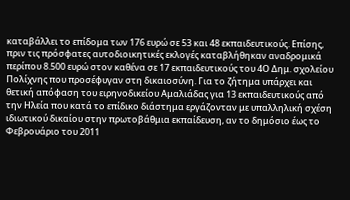καταβάλλει το επίδομα των 176 ευρώ σε 53 και 48 εκπαιδευτικούς. Eπίσης, πριν τις πρόσφατες αυτοδιοικητικές εκλογές καταβλήθηκαν αναδρομικά περίπου 8.500 ευρώ στον καθένα σε 17 εκπαιδευτικούς του 4Ο Δημ. σχολείου Πολίχνης που προσέφυγαν στη δικαιοσύνη. Για το ζήτημα υπάρχει και θετική απόφαση του ειρηνοδικείου Αμαλιάδας για 13 εκπαιδευτικούς από την Ηλεία που κατά το επίδικο διάστημα εργάζονταν με υπαλληλική σχέση ιδιωτικού δικαίου στην πρωτοβάθμια εκπαίδευση, αν το δημόσιο έως το Φεβρουάριο του 2011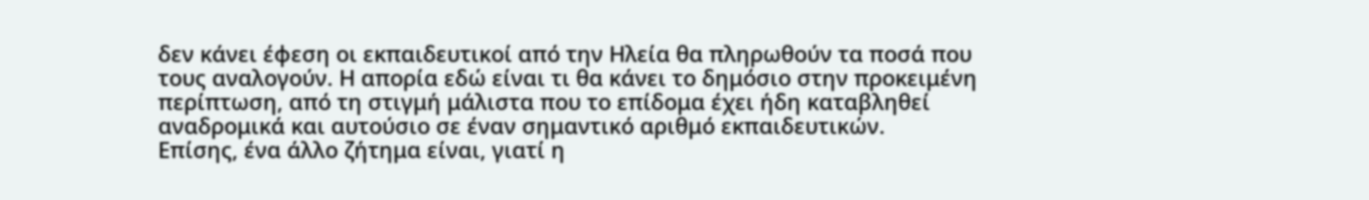δεν κάνει έφεση οι εκπαιδευτικοί από την Ηλεία θα πληρωθούν τα ποσά που τους αναλογούν. Η απορία εδώ είναι τι θα κάνει το δημόσιο στην προκειμένη περίπτωση, από τη στιγμή μάλιστα που το επίδομα έχει ήδη καταβληθεί αναδρομικά και αυτούσιο σε έναν σημαντικό αριθμό εκπαιδευτικών.
Επίσης, ένα άλλο ζήτημα είναι, γιατί η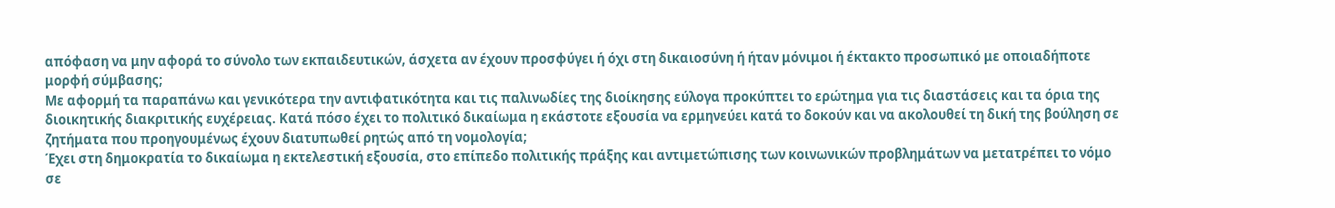απόφαση να μην αφορά το σύνολο των εκπαιδευτικών, άσχετα αν έχουν προσφύγει ή όχι στη δικαιοσύνη ή ήταν μόνιμοι ή έκτακτο προσωπικό με οποιαδήποτε μορφή σύμβασης;
Με αφορμή τα παραπάνω και γενικότερα την αντιφατικότητα και τις παλινωδίες της διοίκησης εύλογα προκύπτει το ερώτημα για τις διαστάσεις και τα όρια της διοικητικής διακριτικής ευχέρειας. Κατά πόσο έχει το πολιτικό δικαίωμα η εκάστοτε εξουσία να ερμηνεύει κατά το δοκούν και να ακολουθεί τη δική της βούληση σε ζητήματα που προηγουμένως έχουν διατυπωθεί ρητώς από τη νομολογία;
Έχει στη δημοκρατία το δικαίωμα η εκτελεστική εξουσία, στο επίπεδο πολιτικής πράξης και αντιμετώπισης των κοινωνικών προβλημάτων να μετατρέπει το νόμο σε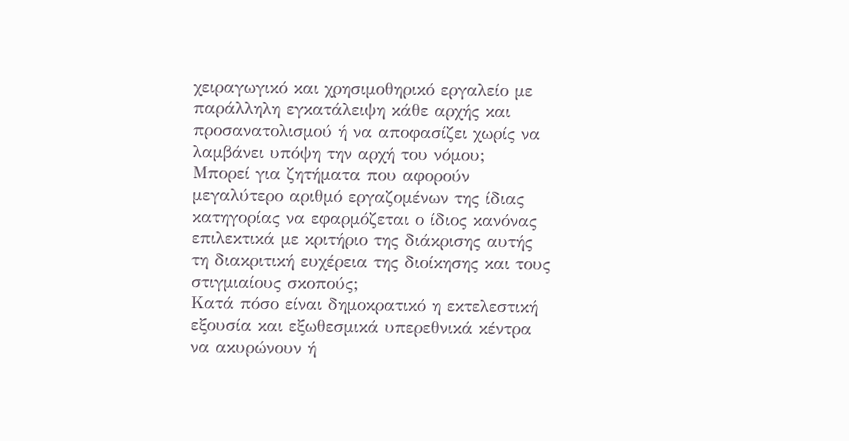χειραγωγικό και χρησιμοθηρικό εργαλείο με παράλληλη εγκατάλειψη κάθε αρχής και προσανατολισμού ή να αποφασίζει χωρίς να λαμβάνει υπόψη την αρχή του νόμου;
Μπορεί για ζητήματα που αφορούν μεγαλύτερο αριθμό εργαζομένων της ίδιας κατηγορίας να εφαρμόζεται ο ίδιος κανόνας επιλεκτικά με κριτήριο της διάκρισης αυτής τη διακριτική ευχέρεια της διοίκησης και τους στιγμιαίους σκοπούς;
Κατά πόσο είναι δημοκρατικό η εκτελεστική εξουσία και εξωθεσμικά υπερεθνικά κέντρα να ακυρώνουν ή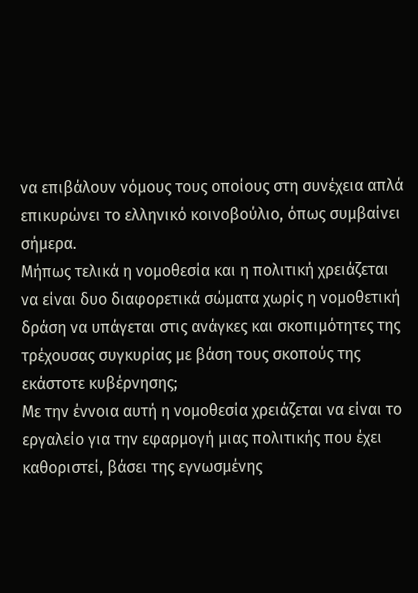να επιβάλουν νόμους τους οποίους στη συνέχεια απλά επικυρώνει το ελληνικό κοινοβούλιο, όπως συμβαίνει σήμερα.
Μήπως τελικά η νομοθεσία και η πολιτική χρειάζεται να είναι δυο διαφορετικά σώματα χωρίς η νομοθετική δράση να υπάγεται στις ανάγκες και σκοπιμότητες της τρέχουσας συγκυρίας με βάση τους σκοπούς της εκάστοτε κυβέρνησης;
Με την έννοια αυτή η νομοθεσία χρειάζεται να είναι το εργαλείο για την εφαρμογή μιας πολιτικής που έχει καθοριστεί, βάσει της εγνωσμένης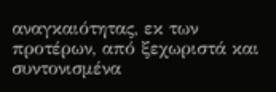αναγκαιότητας, εκ των προτέρων, από ξεχωριστά και συντονισμένα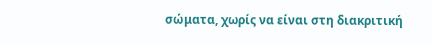σώματα, χωρίς να είναι στη διακριτική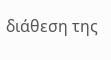διάθεση της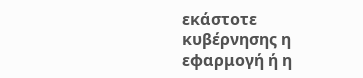εκάστοτε κυβέρνησης η εφαρμογή ή η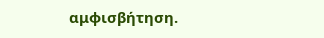αμφισβήτηση.